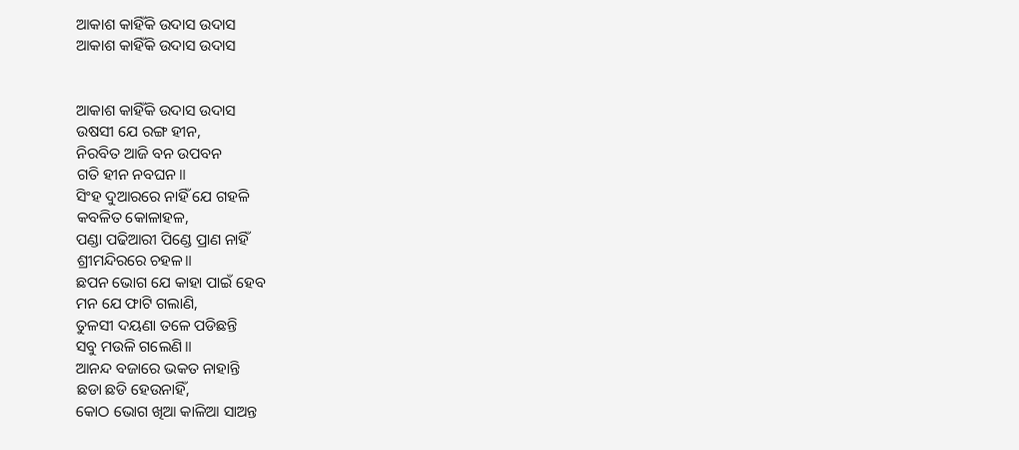ଆକାଶ କାହିଁକି ଉଦାସ ଉଦାସ
ଆକାଶ କାହିଁକି ଉଦାସ ଉଦାସ


ଆକାଶ କାହିଁକି ଉଦାସ ଉଦାସ
ଉଷସୀ ଯେ ରଙ୍ଗ ହୀନ,
ନିରବିତ ଆଜି ବନ ଉପବନ
ଗତି ହୀନ ନବଘନ॥
ସିଂହ ଦୁଆରରେ ନାହିଁ ଯେ ଗହଳି
କବଳିତ କୋଳାହଳ,
ପଣ୍ଡା ପଢିଆରୀ ପିଣ୍ଡେ ପ୍ରାଣ ନାହିଁ
ଶ୍ରୀମନ୍ଦିରରେ ଚହଳ॥
ଛପନ ଭୋଗ ଯେ କାହା ପାଇଁ ହେବ
ମନ ଯେ ଫାଟି ଗଲାଣି,
ତୁଳସୀ ଦୟଣା ତଳେ ପଡିଛନ୍ତି
ସବୁ ମଉଳି ଗଲେଣି॥
ଆନନ୍ଦ ବଜାରେ ଭକତ ନାହାନ୍ତି
ଛଡା ଛଡି ହେଉନାହିଁ,
କୋଠ ଭୋଗ ଖିଆ କାଳିଆ ସାଅନ୍ତ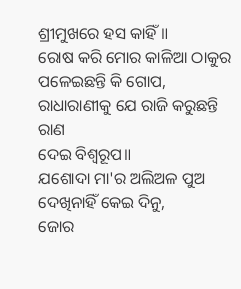ଶ୍ରୀମୁଖରେ ହସ କାହିଁ॥
ରୋଷ କରି ମୋର କାଳିଆ ଠାକୁର
ପଳେଇଛନ୍ତି କି ଗୋପ,
ରାଧାରାଣୀକୁ ଯେ ରାଜି କରୁଛନ୍ତି
ରାଣ
ଦେଇ ବିଶ୍ୱରୂପ॥
ଯଶୋଦା ମା'ର ଅଲିଅଳ ପୁଅ
ଦେଖିନାହିଁ କେଇ ଦିନୁ,
ଜୋର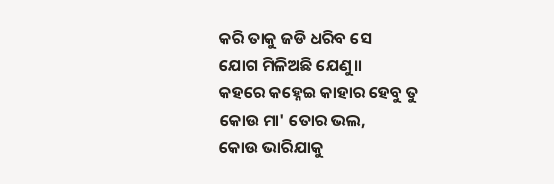କରି ତାକୁ ଜଡି ଧରିବ ସେ
ଯୋଗ ମିଳିଅଛି ଯେଣୁ॥
କହରେ କହ୍ନେଇ କାହାର ହେବୁ ତୁ
କୋଉ ମା' ତୋର ଭଲ,
କୋଉ ଭାରିଯାକୁ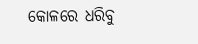କୋଳରେ ଧରିବୁ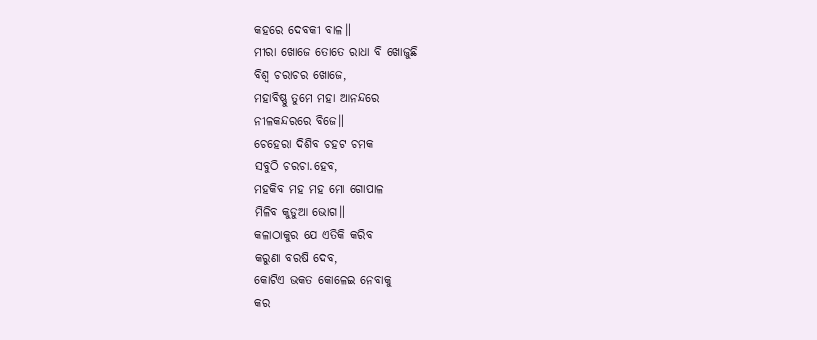କହରେ ଦେବକୀ ବାଳ॥
ମୀରା ଖୋଜେ ତୋତେ ରାଧା ବି ଖୋଜୁଛି
ବିଶ୍ୱ ଚରାଚର ଖୋଜେ,
ମହାବିଷ୍ଣୁ ତୁମେ ମହା ଆନନ୍ଦରେ
ନୀଳକନ୍ଦରରେ ବିଜେ॥
ଚେହେରା ଦିଶିବ ଚହଟ ଚମକ
ସବୁଠି ଚରଚା.ହେବ,
ମହକିବ ମହ ମହ ମୋ ଗୋପାଳ
ମିଳିବ କୁଡୁଆ ଭୋଗ॥
କଳାଠାକୁର ଯେ ଏତିକି କରିବ
କରୁଣା ବରଷି ଦେବ,
କୋଟିଏ ଭକତ କୋଳେଇ ନେବାକୁ
କର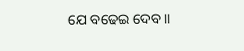ଯେ ବଢେଇ ଦେବ॥